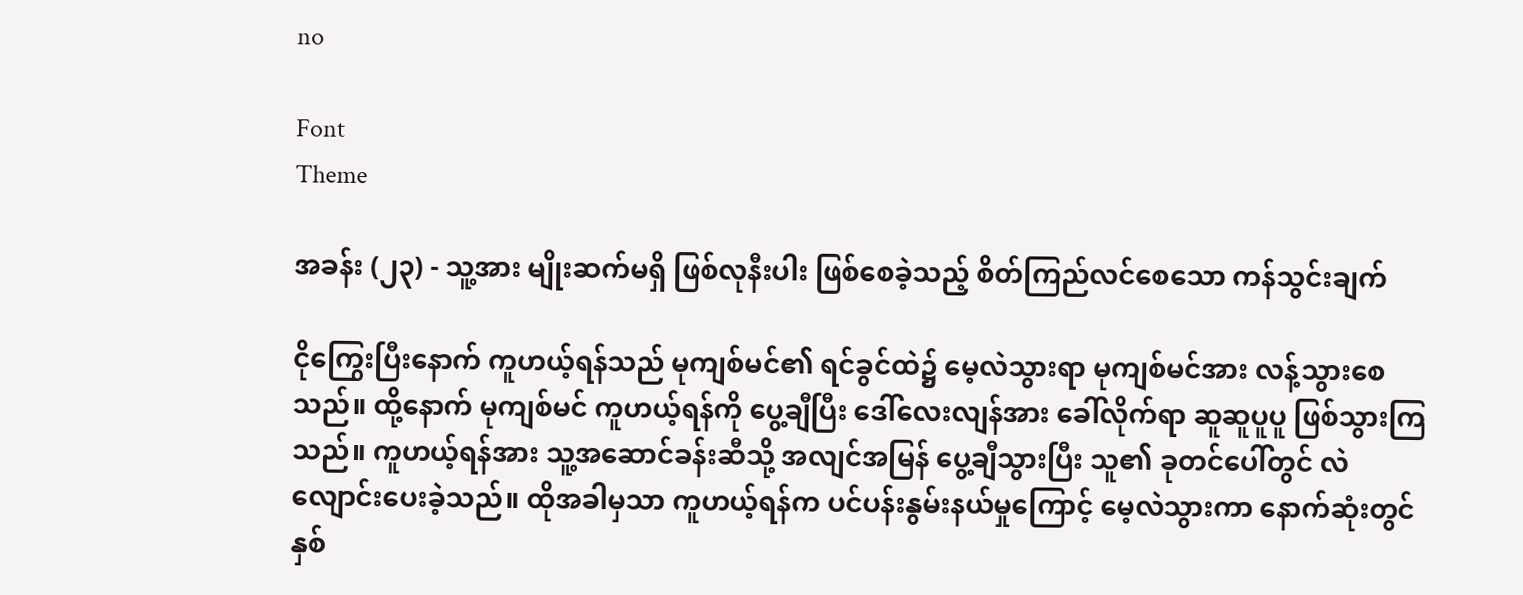no

Font
Theme

အခန်း (၂၃) - သူ့အား မျိုးဆက်မရှိ ဖြစ်လုနီးပါး ဖြစ်စေခဲ့သည့် စိတ်ကြည်လင်စေသော ကန်သွင်းချက်

ငိုကြွေးပြီးနောက် ကူဟယ့်ရန်သည် မုကျစ်မင်၏ ရင်ခွင်ထဲ၌ မေ့လဲသွားရာ မုကျစ်မင်အား လန့်သွားစေသည်။ ထို့နောက် မုကျစ်မင် ကူဟယ့်ရန်ကို ပွေ့ချီပြီး ဒေါ်လေးလျန်အား ခေါ်လိုက်ရာ ဆူဆူပူပူ ဖြစ်သွားကြသည်။ ကူဟယ့်ရန်အား သူ့အဆောင်ခန်းဆီသို့ အလျင်အမြန် ပွေ့ချီသွားပြီး သူ၏ ခုတင်ပေါ်တွင် လဲလျောင်းပေးခဲ့သည်။ ထိုအခါမှသာ ကူဟယ့်ရန်က ပင်ပန်းနွမ်းနယ်မှုကြောင့် မေ့လဲသွားကာ နောက်ဆုံးတွင် နှစ်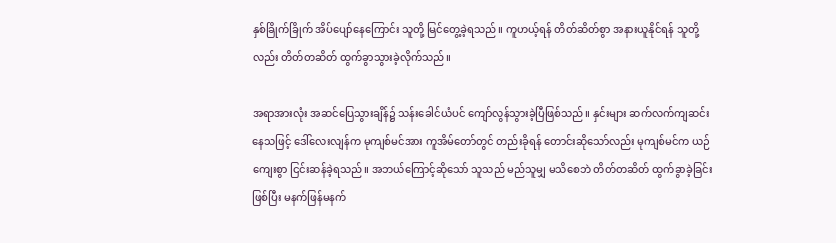နှစ်ခြိုက်ခြိုက် အိပ်ပျော်နေကြောင်း သူတို့ မြင်တွေ့ခဲ့ရသည်။ ကူဟယ့်ရန် တိတ်ဆိတ်စွာ အနားယူနိုင်ရန် သူတို့လည်း တိတ်တဆိတ် ထွက်ခွာသွားခဲ့လိုက်သည်။

အရာအားလုံး အဆင်ပြေသွားချိန်၌ သန်းခေါင်ယံပင် ကျော်လွန်သွားခဲ့ပြီဖြစ်သည်။ နှင်းများ ဆက်လက်ကျဆင်းနေသဖြင့် ဒေါ်လေးလျန်က မုကျစ်မင်အား ကူအိမ်တော်တွင် တည်းခိုရန် တောင်းဆိုသော်လည်း မုကျစ်မင်က ယဉ်ကျေးစွာ ငြင်းဆန်ခဲ့ရသည်။ အဘယ်ကြောင့်ဆိုသော် သူသည် မည်သူမျှ မသိစေဘဲ တိတ်တဆိတ် ထွက်ခွာခဲ့ခြင်းဖြစ်ပြီး မနက်ဖြန်မနက်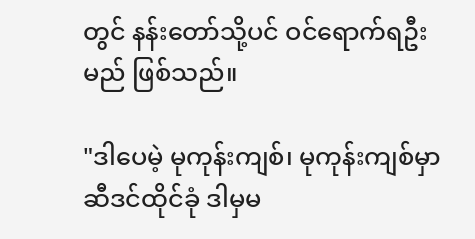တွင် နန်းတော်သို့ပင် ဝင်ရောက်ရဦးမည် ဖြစ်သည်။

"ဒါပေမဲ့ မုကုန်းကျစ်၊ မုကုန်းကျစ်မှာ ဆီဒင်ထိုင်ခုံ ဒါမှမ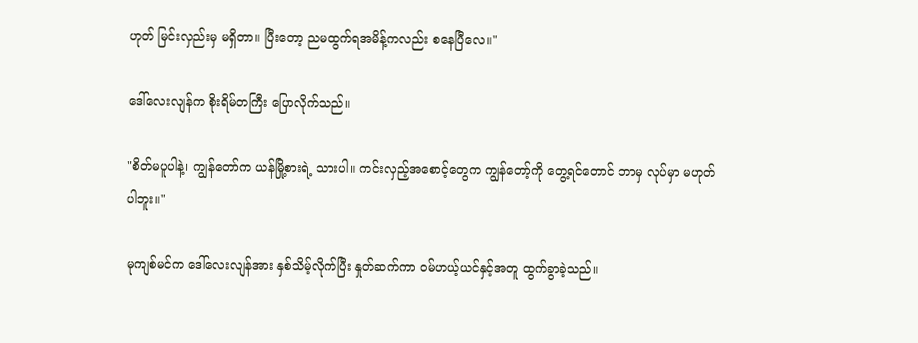ဟုတ် မြင်းလှည်းမှ မရှိတာ။ ပြီးတော့ ညမထွက်ရအမိန့်ကလည်း စနေပြီလေ။"

ဒေါ်လေးလျန်က စိုးရိမ်တကြီး ပြောလိုက်သည်။

"စိတ်မပူပါနဲ့၊ ကျွန်တော်က ယန်မြို့စားရဲ့ သားပါ။ ကင်းလှည့်အစောင့်တွေက ကျွန်တော့်ကို တွေ့ရင်တောင် ဘာမှ လုပ်မှာ မဟုတ်ပါဘူး။"

မုကျစ်မင်က ဒေါ်လေးလျန်အား နှစ်သိမ့်လိုက်ပြီး နှုတ်ဆက်ကာ ၀မ်ဟယ့်ယင်နှင့်အတူ ထွက်ခွာခဲ့သည်။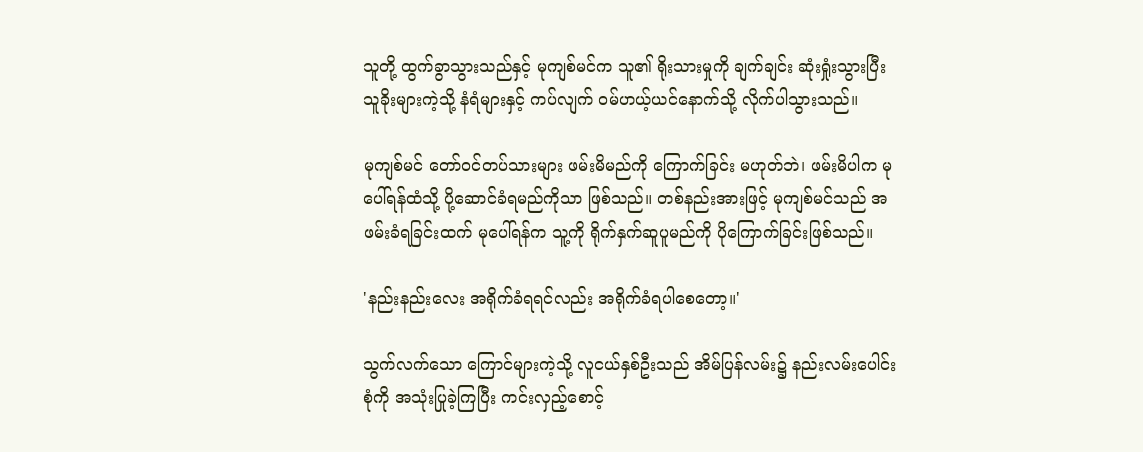သူတို့ ထွက်ခွာသွားသည်နှင့် မုကျစ်မင်က သူ၏ ရိုးသားမှုကို ချက်ချင်း ဆုံးရှုံးသွားပြီး သူခိုးများကဲ့သို့ နံရံများနှင့် ကပ်လျက် ၀မ်ဟယ့်ယင်နောက်သို့ လိုက်ပါသွားသည်။

မုကျစ်မင် တော်ဝင်တပ်သားများ ဖမ်းမိမည်ကို ကြောက်ခြင်း မဟုတ်ဘဲ၊ ဖမ်းမိပါက မုပေါ်ရန်ထံသို့ ပို့ဆောင်ခံရမည်ကိုသာ ဖြစ်သည်။ တစ်နည်းအားဖြင့် မုကျစ်မင်သည် အဖမ်းခံရခြင်းထက် မုပေါ်ရန်က သူ့ကို ရိုက်နှက်ဆူပူမည်ကို ပိုကြောက်ခြင်းဖြစ်သည်။

'နည်းနည်းလေး အရိုက်ခံရရင်လည်း အရိုက်ခံရပါစေတော့။'

သွက်လက်သော ကြောင်များကဲ့သို့ လူငယ်နှစ်ဦးသည် အိမ်ပြန်လမ်း၌ နည်းလမ်းပေါင်းစုံကို အသုံးပြုခဲ့ကြပြီး ကင်းလှည့်စောင့်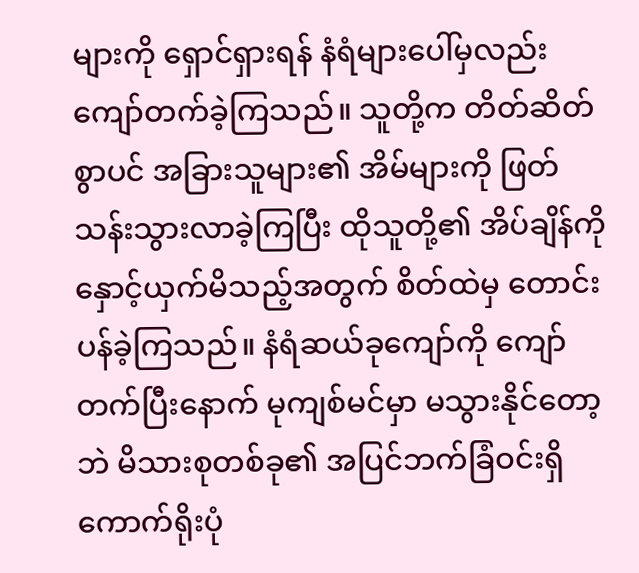များကို ရှောင်ရှားရန် နံရံများပေါ်မှလည်း ကျော်တက်ခဲ့ကြသည်။ သူတို့က တိတ်ဆိတ်စွာပင် အခြားသူများ၏ အိမ်များကို ဖြတ်သန်းသွားလာခဲ့ကြပြီး ထိုသူတို့၏ အိပ်ချိန်ကို နှောင့်ယှက်မိသည့်အတွက် စိတ်ထဲမှ တောင်းပန်ခဲ့ကြသည်။ နံရံဆယ်ခုကျော်ကို ကျော်တက်ပြီးနောက် မုကျစ်မင်မှာ မသွားနိုင်တော့ဘဲ မိသားစုတစ်ခု၏ အပြင်ဘက်ခြံဝင်းရှိ ကောက်ရိုးပုံ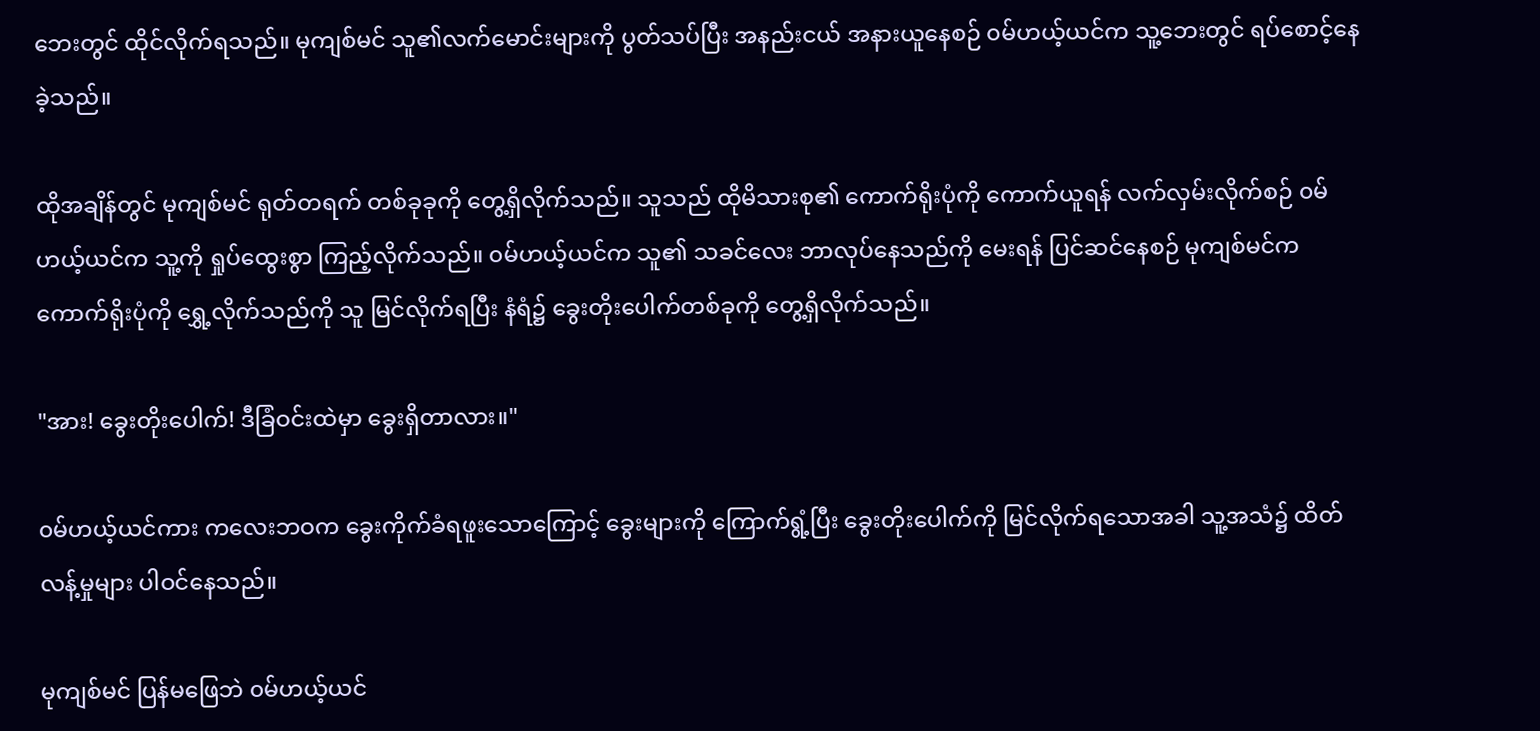ဘေးတွင် ထိုင်လိုက်ရသည်။ မုကျစ်မင် သူ၏လက်မောင်းများကို ပွတ်သပ်ပြီး အနည်းငယ် အနားယူနေစဉ် ၀မ်ဟယ့်ယင်က သူ့ဘေးတွင် ရပ်စောင့်နေခဲ့သည်။

ထိုအချိန်တွင် မုကျစ်မင် ရုတ်တရက် တစ်ခုခုကို တွေ့ရှိလိုက်သည်။ သူသည် ထိုမိသားစု၏ ကောက်ရိုးပုံကို ကောက်ယူရန် လက်လှမ်းလိုက်စဉ် ၀မ်ဟယ့်ယင်က သူ့ကို ရှုပ်ထွေးစွာ ကြည့်လိုက်သည်။ ၀မ်ဟယ့်ယင်က သူ၏ သခင်လေး ဘာလုပ်နေသည်ကို မေးရန် ပြင်ဆင်နေစဉ် မုကျစ်မင်က ကောက်ရိုးပုံကို ရွှေ့လိုက်သည်ကို သူ မြင်လိုက်ရပြီး နံရံ၌ ခွေးတိုးပေါက်တစ်ခုကို တွေ့ရှိလိုက်သည်။

"အား! ခွေးတိုးပေါက်! ဒီခြံဝင်းထဲမှာ ခွေးရှိတာလား။"

၀မ်ဟယ့်ယင်ကား ကလေးဘဝက ခွေးကိုက်ခံရဖူးသောကြောင့် ခွေးများကို ကြောက်ရွံ့ပြီး ခွေးတိုးပေါက်ကို မြင်လိုက်ရသောအခါ သူ့အသံ၌ ထိတ်လန့်မှုများ ပါဝင်နေသည်။

မုကျစ်မင် ပြန်မဖြေဘဲ ၀မ်ဟယ့်ယင်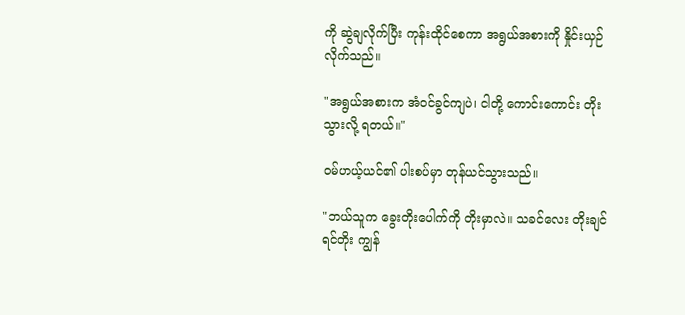ကို ဆွဲချလိုက်ပြီး ကုန်းထိုင်စေကာ အရွယ်အစားကို နှိုင်းယှဉ်လိုက်သည်။

"အရွယ်အစားက အံဝင်ခွင်ကျပဲ၊ ငါတို့ ကောင်းကောင်း တိုးသွားလို့ ရတယ်။"

၀မ်ဟယ့်ယင်၏ ပါးစပ်မှာ တုန်ယင်သွားသည်။

"ဘယ်သူက ခွေးတိုးပေါက်ကို တိုးမှာလဲ။ သခင်လေး တိုးချင်ရင်တိုး ကျွန်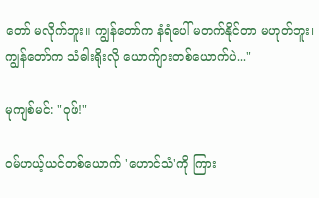တော် မလိုက်ဘူး။ ကျွန်တော်က နံရံပေါ် မတက်နိုင်တာ မဟုတ်ဘူး၊ ကျွန်တော်က သံဓါးရိုးလို ယောက်ျားတစ်ယောက်ပဲ..."

မုကျစ်မင်: "ဝုဖ်!"

၀မ်ဟယ့်ယင်တစ်ယောက် 'ဟောင်သံ'ကို ကြား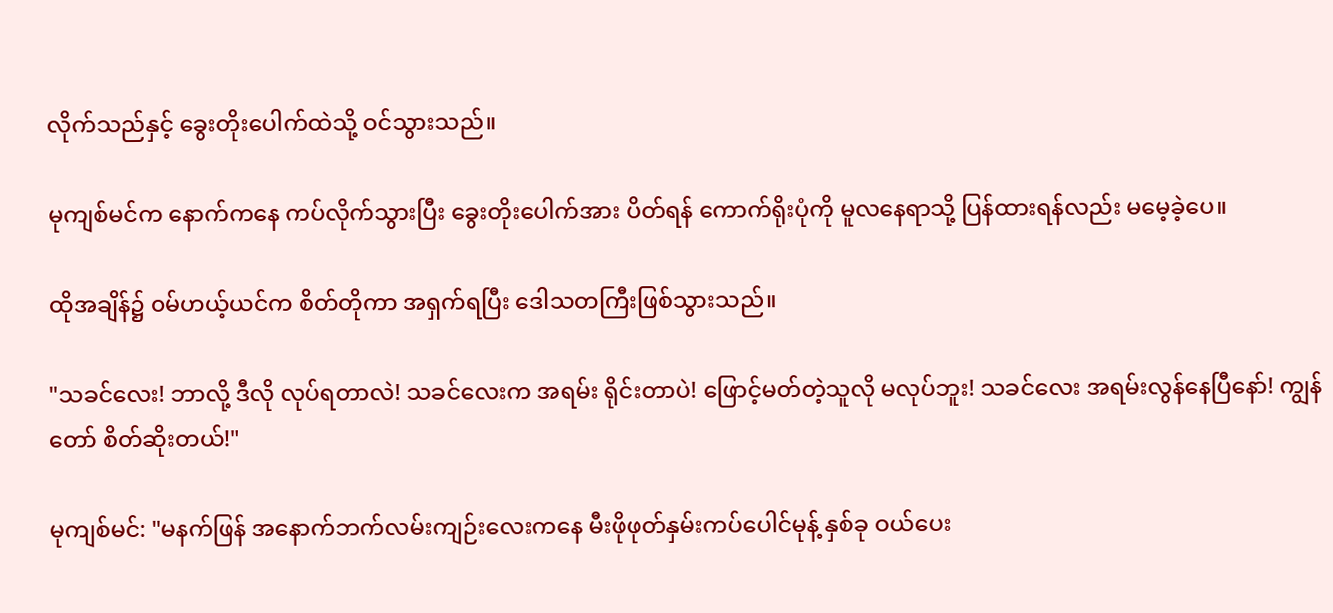လိုက်သည်နှင့် ခွေးတိုးပေါက်ထဲသို့ ဝင်သွားသည်။

မုကျစ်မင်က နောက်ကနေ ကပ်လိုက်သွားပြီး ခွေးတိုးပေါက်အား ပိတ်ရန် ကောက်ရိုးပုံကို မူလနေရာသို့ ပြန်ထားရန်လည်း မမေ့ခဲ့ပေ။

ထိုအချိန်၌ ၀မ်ဟယ့်ယင်က စိတ်တိုကာ အရှက်ရပြီး ဒေါသတကြီးဖြစ်သွားသည်။

"သခင်လေး! ဘာလို့ ဒီလို လုပ်ရတာလဲ! သခင်လေးက အရမ်း ရိုင်းတာပဲ! ဖြောင့်မတ်တဲ့သူလို မလုပ်ဘူး! သခင်လေး အရမ်းလွန်နေပြီနော်! ကျွန်တော် စိတ်ဆိုးတယ်!"

မုကျစ်မင်: "မနက်ဖြန် အနောက်ဘက်လမ်းကျဉ်းလေးကနေ မီးဖိုဖုတ်နှမ်းကပ်ပေါင်မုန့် နှစ်ခု ဝယ်ပေး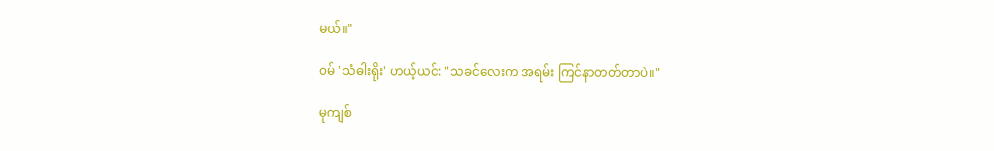မယ်။"

၀မ် 'သံဓါးရိုး' ဟယ့်ယင်: "သခင်လေးက အရမ်း ကြင်နာတတ်တာပဲ။"

မုကျစ်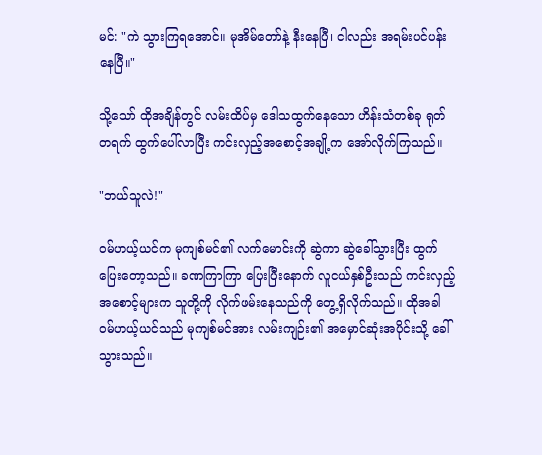မင်: "ကဲ သွားကြရအောင်။ မုအိမ်တော်နဲ့ နီးနေပြီ၊ ငါလည်း အရမ်းပင်ပန်းနေပြီ။"

သို့သော် ထိုအချိန်တွင် လမ်းထိပ်မှ ဒေါသထွက်နေသော ဟိန်းသံတစ်ခု ရုတ်တရက် ထွက်ပေါ်လာပြီး ကင်းလှည့်အစောင့်အချို့က အော်လိုက်ကြသည်။

"ဘယ်သူလဲ!"

၀မ်ဟယ့်ယင်က မုကျစ်မင်၏ လက်မောင်းကို ဆွဲကာ ဆွဲခေါ်သွားပြီး ထွက်ပြေးတော့သည်။ ခဏကြာကြာ ပြေးပြီးနောက် လူငယ်နှစ်ဦးသည် ကင်းလှည့်အစောင့်များက သူတို့ကို လိုက်ဖမ်းနေသည်ကို တွေ့ရှိလိုက်သည်။ ထိုအခါ ၀မ်ဟယ့်ယင်သည် မုကျစ်မင်အား လမ်းကျဉ်း၏ အမှောင်ဆုံးအပိုင်းသို့ ခေါ်သွားသည်။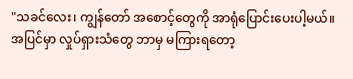"သခင်လေး၊ ကျွန်တော် အစောင့်တွေကို အာရုံပြောင်းပေးပါ့မယ်။ အပြင်မှာ လှုပ်ရှားသံတွေ ဘာမှ မကြားရတော့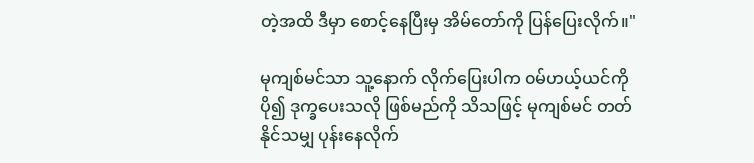တဲ့အထိ ဒီမှာ စောင့်နေပြီးမှ အိမ်တော်ကို ပြန်ပြေးလိုက်။"

မုကျစ်မင်သာ သူ့နောက် လိုက်ပြေးပါက ၀မ်ဟယ့်ယင်ကို ပို၍ ဒုက္ခပေးသလို ဖြစ်မည်ကို သိသဖြင့် မုကျစ်မင် တတ်နိုင်သမျှ ပုန်းနေလိုက်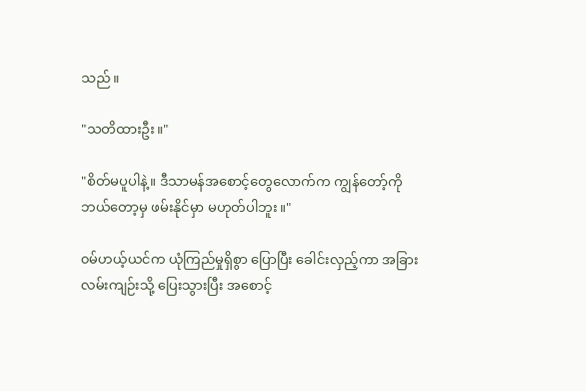သည်။

"သတိထားဦး။"

"စိတ်မပူပါနဲ့။ ဒီသာမန်အစောင့်တွေလောက်က ကျွန်တော့်ကို ဘယ်တော့မှ ဖမ်းနိုင်မှာ မဟုတ်ပါဘူး။"

၀မ်ဟယ့်ယင်က ယုံကြည်မှုရှိစွာ ပြောပြီး ခေါင်းလှည့်ကာ အခြားလမ်းကျဉ်းသို့ ပြေးသွားပြီး အစောင့်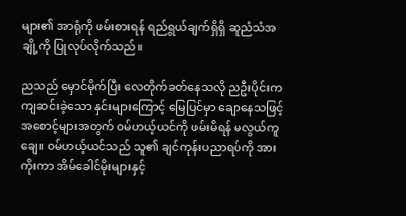များ၏ အာရုံကို ဖမ်းစားရန် ရည်ရွယ်ချက်ရှိရှိ ဆူညံသံအချို့ကို ပြုလုပ်လိုက်သည်။

ညသည် မှောင်မိုက်ပြီး လေတိုက်ခတ်နေသလို ညဦးပိုင်းက ကျဆင်းခဲ့သော နှင်းများကြောင့် မြေပြင်မှာ ချောနေသဖြင့် အစောင့်များအတွက် ၀မ်ဟယ့်ယင်ကို ဖမ်းမိရန် မလွယ်ကူချေ။ ၀မ်ဟယ့်ယင်သည် သူ၏ ချင်ကုန်းပညာရပ်ကို အားကိုးကာ အိမ်ခေါင်မိုးများနှင့်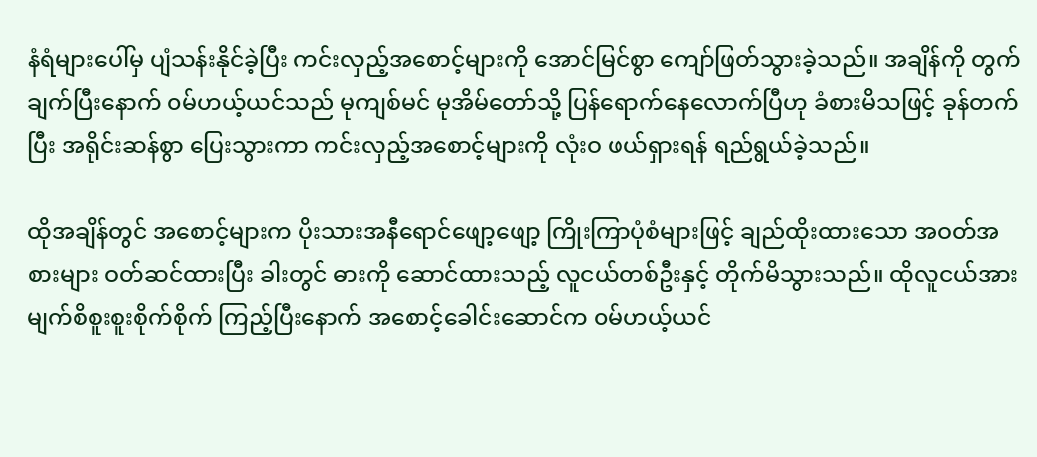နံရံများပေါ်မှ ပျံသန်းနိုင်ခဲ့ပြီး ကင်းလှည့်အစောင့်များကို အောင်မြင်စွာ ကျော်ဖြတ်သွားခဲ့သည်။ အချိန်ကို တွက်ချက်ပြီးနောက် ၀မ်ဟယ့်ယင်သည် မုကျစ်မင် မုအိမ်တော်သို့ ပြန်ရောက်နေလောက်ပြီဟု ခံစားမိသဖြင့် ခုန်တက်ပြီး အရိုင်းဆန်စွာ ပြေးသွားကာ ကင်းလှည့်အစောင့်များကို လုံးဝ ဖယ်ရှားရန် ရည်ရွယ်ခဲ့သည်။

ထိုအချိန်တွင် အစောင့်များက ပိုးသားအနီရောင်ဖျော့ဖျော့ ကြိုးကြာပုံစံများဖြင့် ချည်ထိုးထားသော အဝတ်အစားများ ဝတ်ဆင်ထားပြီး ခါးတွင် ဓားကို ဆောင်ထားသည့် လူငယ်တစ်ဦးနှင့် တိုက်မိသွားသည်။ ထိုလူငယ်အား မျက်စိစူးစူးစိုက်စိုက် ကြည့်ပြီးနောက် အစောင့်ခေါင်းဆောင်က ၀မ်ဟယ့်ယင်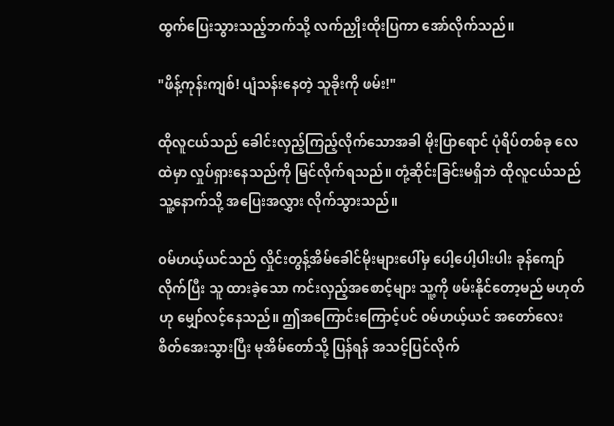ထွက်ပြေးသွားသည့်ဘက်သို့ လက်ညှိုးထိုးပြကာ အော်လိုက်သည်။

"ဖိန့်ကုန်းကျစ်! ပျံသန်းနေတဲ့ သူခိုးကို ဖမ်း!"

ထိုလူငယ်သည် ခေါင်းလှည့်ကြည့်လိုက်သောအခါ မိုးပြာရောင် ပုံရိပ်တစ်ခု လေထဲမှာ လှုပ်ရှားနေသည်ကို မြင်လိုက်ရသည်။ တုံ့ဆိုင်းခြင်းမရှိဘဲ ထိုလူငယ်သည် သူ့နောက်သို့ အပြေးအလွှား လိုက်သွားသည်။

၀မ်ဟယ့်ယင်သည် လှိုင်းတွန့်အိမ်ခေါင်မိုးများပေါ်မှ ပေါ့ပေါ့ပါးပါး ခုန်ကျော်လိုက်ပြီး သူ ထားခဲ့သော ကင်းလှည့်အစောင့်များ သူ့ကို ဖမ်းနိုင်တော့မည် မဟုတ်ဟု မျှော်လင့်နေသည်။ ဤအကြောင်းကြောင့်ပင် ၀မ်ဟယ့်ယင် အတော်လေး စိတ်အေးသွားပြီး မုအိမ်တော်သို့ ပြန်ရန် အသင့်ပြင်လိုက်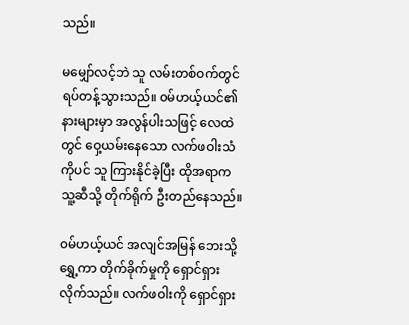သည်။

မမျှော်လင့်ဘဲ သူ လမ်းတစ်ဝက်တွင် ရပ်တန့်သွားသည်။ ၀မ်ဟယ့်ယင်၏ နားများမှာ အလွန်ပါးသဖြင့် လေထဲတွင် ဝှေ့ယမ်းနေသော လက်ဖဝါးသံကိုပင် သူ ကြားနိုင်ခဲ့ပြီး ထိုအရာက သူ့ဆီသို့ တိုက်ရိုက် ဦးတည်နေသည်။

၀မ်ဟယ့်ယင် အလျင်အမြန် ဘေးသို့ ရွှေ့ကာ တိုက်ခိုက်မှုကို ရှောင်ရှားလိုက်သည်။ လက်ဖဝါးကို ရှောင်ရှား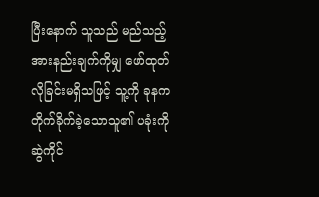ပြီးနောက် သူသည် မည်သည့် အားနည်းချက်ကိုမျှ ဖော်ထုတ်လိုခြင်းမရှိသဖြင့် သူ့ကို ခုနက တိုက်ခိုက်ခဲ့သောသူ၏ ပခုံးကို ဆွဲကိုင်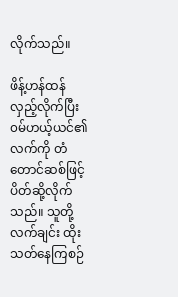လိုက်သည်။

ဖိန့်ဟန်ထန် လှည့်လိုက်ပြီး ၀မ်ဟယ့်ယင်၏ လက်ကို တံတောင်ဆစ်ဖြင့် ပိတ်ဆို့လိုက်သည်။ သူတို့ လက်ချင်း ထိုးသတ်နေကြစဉ်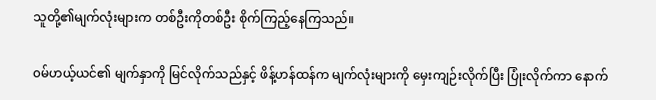သူတို့၏မျက်လုံးများက တစ်ဦးကိုတစ်ဦး စိုက်ကြည့်နေကြသည်။

၀မ်ဟယ့်ယင်၏ မျက်နှာကို မြင်လိုက်သည်နှင့် ဖိန့်ဟန်ထန်က မျက်လုံးများကို မှေးကျဉ်းလိုက်ပြီး ပြုံးလိုက်ကာ နောက်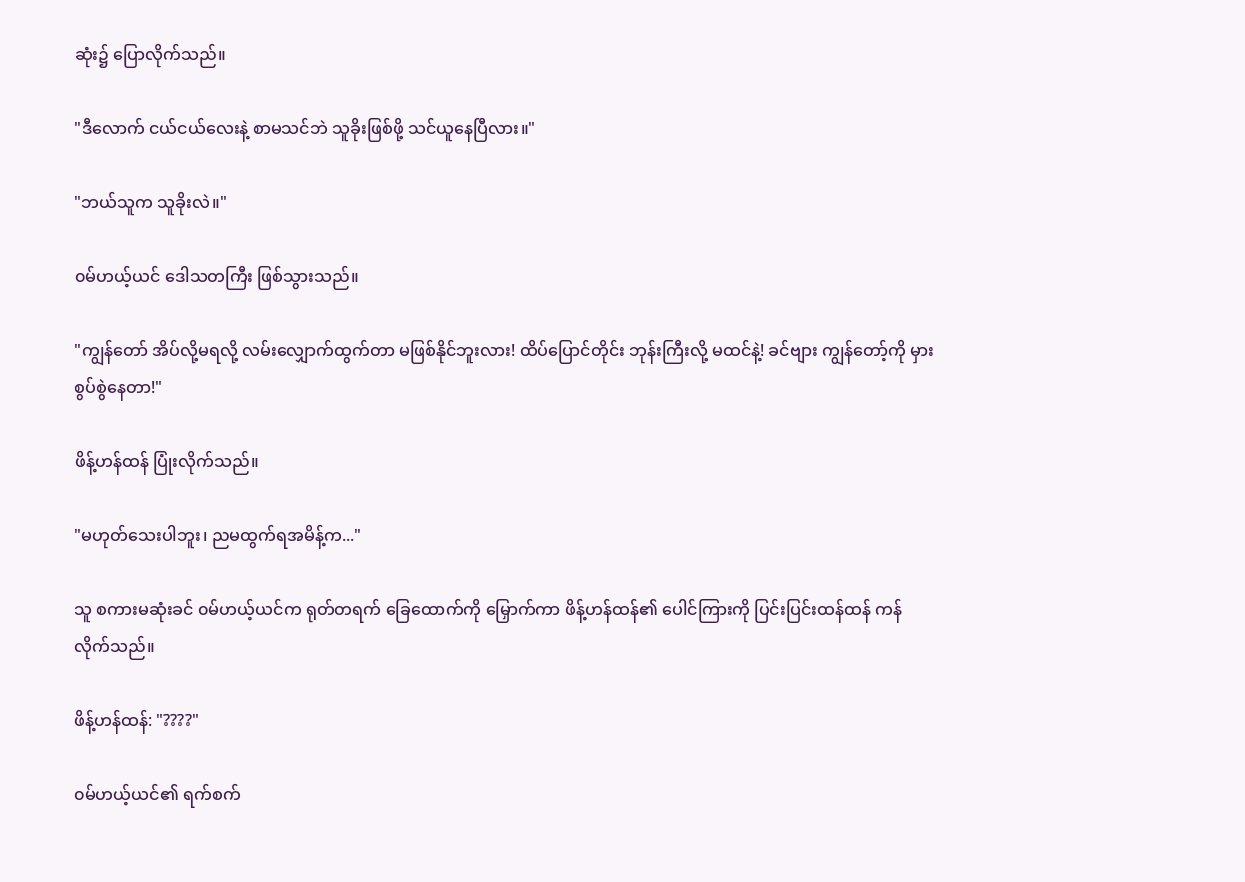ဆုံး၌ ပြောလိုက်သည်။

"ဒီလောက် ငယ်ငယ်လေးနဲ့ စာမသင်ဘဲ သူခိုးဖြစ်ဖို့ သင်ယူနေပြီလား။"

"ဘယ်သူက သူခိုးလဲ။"

၀မ်ဟယ့်ယင် ဒေါသတကြီး ဖြစ်သွားသည်။

"ကျွန်တော် အိပ်လို့မရလို့ လမ်းလျှောက်ထွက်တာ မဖြစ်နိုင်ဘူးလား! ထိပ်ပြောင်တိုင်း ဘုန်းကြီးလို့ မထင်နဲ့! ခင်ဗျား ကျွန်တော့်ကို မှားစွပ်စွဲနေတာ!"

ဖိန့်ဟန်ထန် ပြုံးလိုက်သည်။

"မဟုတ်သေးပါဘူး၊ ညမထွက်ရအမိန့်က..."

သူ စကားမဆုံးခင် ၀မ်ဟယ့်ယင်က ရုတ်တရက် ခြေထောက်ကို မြှောက်ကာ ဖိန့်ဟန်ထန်၏ ပေါင်ကြားကို ပြင်းပြင်းထန်ထန် ကန်လိုက်သည်။

ဖိန့်ဟန်ထန်: "????"

၀မ်ဟယ့်ယင်၏ ရက်စက်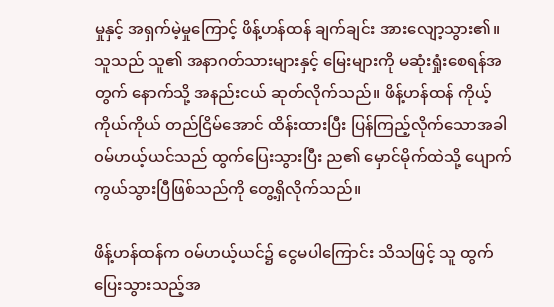မှုနှင့် အရှက်မဲ့မှုကြောင့် ဖိန့်ဟန်ထန် ချက်ချင်း အားလျော့သွား၏။ သူသည် သူ၏ အနာဂတ်သားများနှင့် မြေးများကို မဆုံးရှုံးစေရန်အတွက် နောက်သို့ အနည်းငယ် ဆုတ်လိုက်သည်။ ဖိန့်ဟန်ထန် ကိုယ့်ကိုယ်ကိုယ် တည်ငြိမ်အောင် ထိန်းထားပြီး ပြန်ကြည့်လိုက်သောအခါ ၀မ်ဟယ့်ယင်သည် ထွက်ပြေးသွားပြီး ည၏ မှောင်မိုက်ထဲသို့ ပျောက်ကွယ်သွားပြီဖြစ်သည်ကို တွေ့ရှိလိုက်သည်။

ဖိန့်ဟန်ထန်က ၀မ်ဟယ့်ယင်၌ ငွေမပါကြောင်း သိသဖြင့် သူ ထွက်ပြေးသွားသည့်အ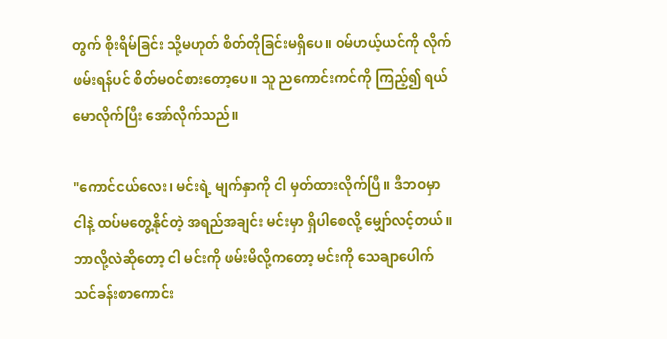တွက် စိုးရိမ်ခြင်း သို့မဟုတ် စိတ်တိုခြင်းမရှိပေ။ ၀မ်ဟယ့်ယင်ကို လိုက်ဖမ်းရန်ပင် စိတ်မဝင်စားတော့ပေ။ သူ ညကောင်းကင်ကို ကြည့်၍ ရယ်မောလိုက်ပြီး အော်လိုက်သည်။

"ကောင်ငယ်လေး၊ မင်းရဲ့ မျက်နှာကို ငါ မှတ်ထားလိုက်ပြီ။ ဒီဘဝမှာ ငါနဲ့ ထပ်မတွေ့နိုင်တဲ့ အရည်အချင်း မင်းမှာ ရှိပါစေလို့ မျှော်လင့်တယ်။ ဘာလို့လဲဆိုတော့ ငါ မင်းကို ဖမ်းမိလို့ကတော့ မင်းကို သေချာပေါက် သင်ခန်းစာကောင်း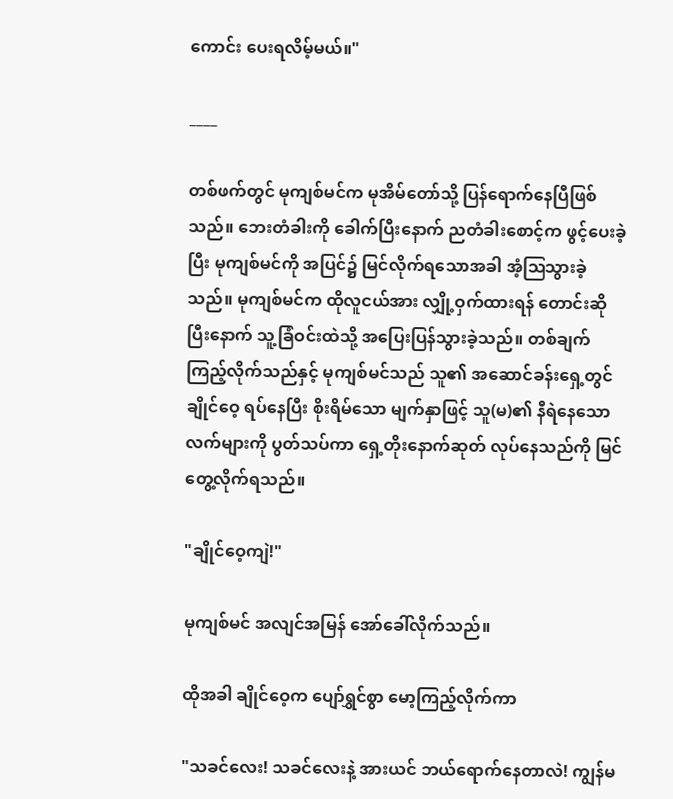ကောင်း ပေးရလိမ့်မယ်။"

____

တစ်ဖက်တွင် မုကျစ်မင်က မုအိမ်တော်သို့ ပြန်ရောက်နေပြီဖြစ်သည်။ ဘေးတံခါးကို ခေါက်ပြီးနောက် ညတံခါးစောင့်က ဖွင့်ပေးခဲ့ပြီး မုကျစ်မင်ကို အပြင်၌ မြင်လိုက်ရသောအခါ အံ့ဩသွားခဲ့သည်။ မုကျစ်မင်က ထိုလူငယ်အား လျှို့ဝှက်ထားရန် တောင်းဆိုပြီးနောက် သူ့ခြံဝင်းထဲသို့ အပြေးပြန်သွားခဲ့သည်။ တစ်ချက်ကြည့်လိုက်သည်နှင့် မုကျစ်မင်သည် သူ၏ အဆောင်ခန်းရှေ့တွင် ချိုင်ဝေ့ ရပ်နေပြီး စိုးရိမ်သော မျက်နှာဖြင့် သူ(မ)၏ နီရဲနေသော လက်များကို ပွတ်သပ်ကာ ရှေ့တိုးနောက်ဆုတ် လုပ်နေသည်ကို မြင်တွေ့လိုက်ရသည်။

"ချိုင်ဝေ့ကျဲ!"

မုကျစ်မင် အလျင်အမြန် အော်ခေါ်လိုက်သည်။

ထိုအခါ ချိုင်ဝေ့က ပျော်ရွှင်စွာ မော့ကြည့်လိုက်ကာ

"သခင်လေး! သခင်လေးနဲ့ အားယင် ဘယ်ရောက်နေတာလဲ! ကျွန်မ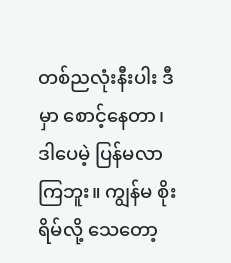တစ်ညလုံးနီးပါး ဒီမှာ စောင့်နေတာ၊ ဒါပေမဲ့ ပြန်မလာကြဘူး။ ကျွန်မ စိုးရိမ်လို့ သေတော့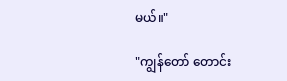မယ်။"

"ကျွန်တော် တောင်း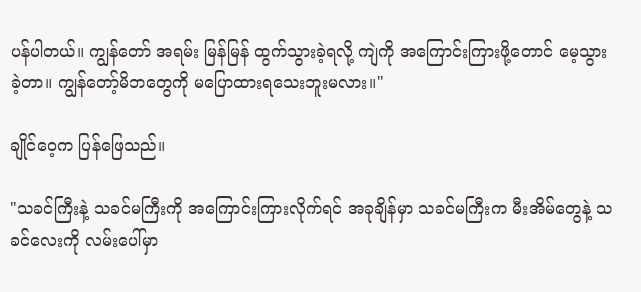ပန်ပါတယ်။ ကျွန်တော် အရမ်း မြန်မြန် ထွက်သွားခဲ့ရလို့ ကျဲကို အကြောင်းကြားဖို့တောင် မေ့သွားခဲ့တာ။ ကျွန်တော့်မိဘတွေကို မပြောထားရသေးဘူးမလား။"

ချိုင်ဝေ့က ပြန်ဖြေသည်။

"သခင်ကြီးနဲ့ သခင်မကြီးကို အကြောင်းကြားလိုက်ရင် အခုချိန်မှာ သခင်မကြီးက မီးအိမ်တွေနဲ့ သခင်လေးကို လမ်းပေါ်မှာ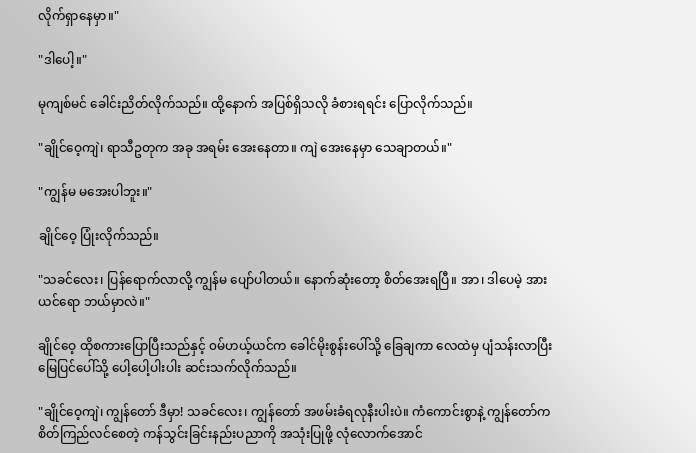လိုက်ရှာနေမှာ။"

"ဒါပေါ့။"

မုကျစ်မင် ခေါင်းညိတ်လိုက်သည်။ ထို့နောက် အပြစ်ရှိသလို ခံစားရရင်း ပြောလိုက်သည်။

"ချိုင်ဝေ့ကျဲ၊ ရာသီဥတုက အခု အရမ်း အေးနေတာ။ ကျဲ အေးနေမှာ သေချာတယ်။"

"ကျွန်မ မအေးပါဘူး။"

ချိုင်ဝေ့ ပြုံးလိုက်သည်။

"သခင်လေး၊ ပြန်ရောက်လာလို့ ကျွန်မ ပျော်ပါတယ်။ နောက်ဆုံးတော့ စိတ်အေးရပြီ။ အာ၊ ဒါပေမဲ့ အားယင်ရော ဘယ်မှာလဲ။"

ချိုင်ဝေ့ ထိုစကားပြောပြီးသည်နှင့် ၀မ်ဟယ့်ယင်က ခေါင်မိုးစွန်းပေါ်သို့ ခြေချကာ လေထဲမှ ပျံသန်းလာပြီး မြေပြင်ပေါ်သို့ ပေါ့ပေါ့ပါးပါး ဆင်းသက်လိုက်သည်။

"ချိုင်ဝေ့ကျဲ၊ ကျွန်တော် ဒီမှာ! သခင်လေး၊ ကျွန်တော် အဖမ်းခံရလုနီးပါးပဲ။ ကံကောင်းစွာနဲ့ ကျွန်တော်က စိတ်ကြည်လင်စေတဲ့ ကန်သွင်းခြင်းနည်းပညာကို အသုံးပြုဖို့ လုံလောက်အောင်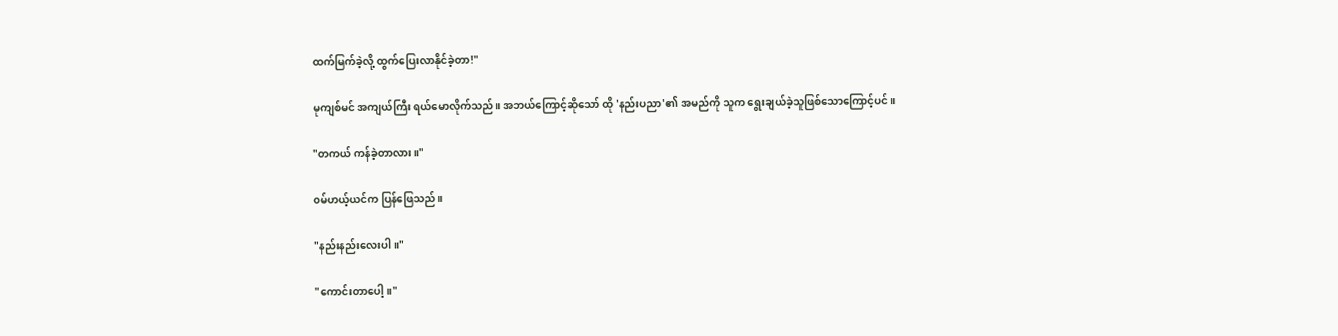ထက်မြက်ခဲ့လို့ ထွက်ပြေးလာနိုင်ခဲ့တာ!"

မုကျစ်မင် အကျယ်ကြီး ရယ်မောလိုက်သည်။ အဘယ်ကြောင့်ဆိုသော် ထို 'နည်းပညာ'၏ အမည်ကို သူက ရွေးချယ်ခဲ့သူဖြစ်သောကြောင့်ပင်။

"တကယ် ကန်ခဲ့တာလား။"

၀မ်ဟယ့်ယင်က ပြန်ဖြေသည်။

"နည်းနည်းလေးပါ။"

"ကောင်းတာပေါ့။"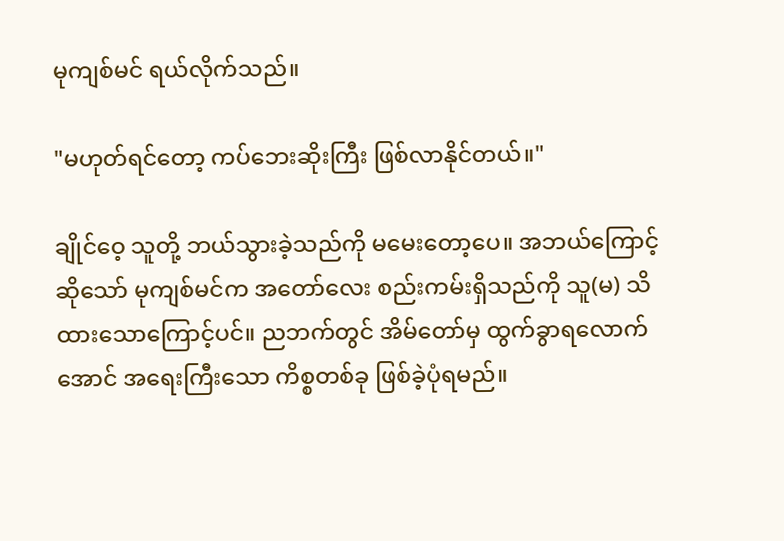မုကျစ်မင် ရယ်လိုက်သည်။

"မဟုတ်ရင်တော့ ကပ်ဘေးဆိုးကြီး ဖြစ်လာနိုင်တယ်။"

ချိုင်ဝေ့ သူတို့ ဘယ်သွားခဲ့သည်ကို မမေးတော့ပေ။ အဘယ်ကြောင့်ဆိုသော် မုကျစ်မင်က အတော်လေး စည်းကမ်းရှိသည်ကို သူ(မ) သိထားသောကြောင့်ပင်။ ညဘက်တွင် အိမ်တော်မှ ထွက်ခွာရလောက်အောင် အရေးကြီးသော ကိစ္စတစ်ခု ဖြစ်ခဲ့ပုံရမည်။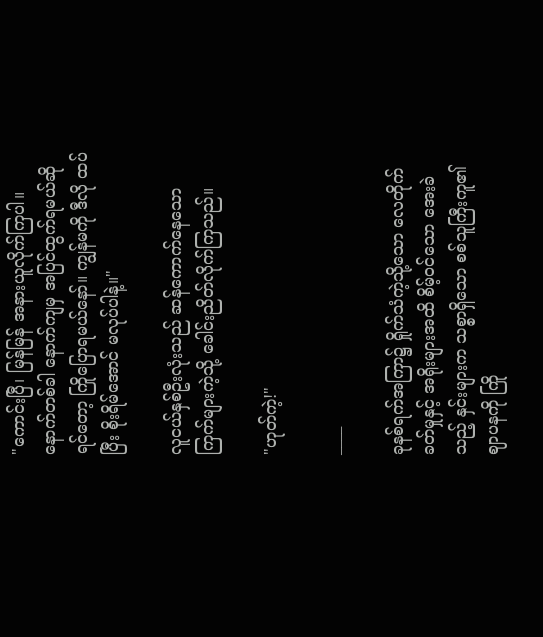"ကောင်းပြီ၊ မြန်မြန် အနားယူလိုက်ကြပါ။ နောက်တစ်ခါ နောက်ကျမှ အပြင်ထွက်ရမယ်ဆိုရင်တော့ ကြိုပြောရမယ်နော်။ ကျွန်မကို ဒီလို ထပ်ပြီး စိုးရိမ်အောင် မလုပ်ပါနဲ့။"

လူငယ်နှစ်ဦးလုံးသည် ဆန်ကောက်နေသော ကြက်များကဲ့သို့ ခေါင်းညိတ်လိုက်ကြသည်။

"ဟုတ်ကဲ့!"

____

ခုနစ်ရက်အကြာ၌ ရှိုက်သံကဲ့သို့သော လေတိုက်ခတ်မှုနှင့် အရိုးများအထိ စိမ့်ဝင်သော အေးခဲသည့် နှင်းများက သစ္စာရှိသော စစ်သူကြီးကူ၏ ဈာပနကို ကြို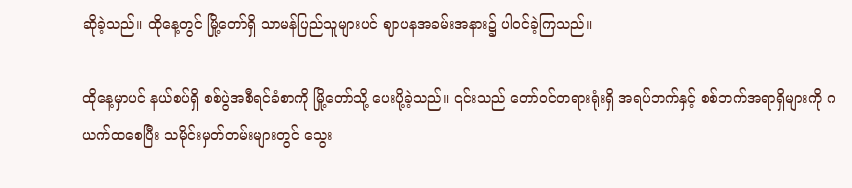ဆိုခဲ့သည်။ ထိုနေ့တွင် မြို့တော်ရှိ သာမန်ပြည်သူများပင် ဈာပနအခမ်းအနား၌ ပါဝင်ခဲ့ကြသည်။

ထိုနေ့မှာပင် နယ်စပ်ရှိ စစ်ပွဲအစီရင်ခံစာကို မြို့တော်သို့ ပေးပို့ခဲ့သည်။ ၎င်းသည် တော်ဝင်တရားရုံးရှိ အရပ်ဘက်နှင့် စစ်ဘက်အရာရှိများကို ဂယက်ထစေပြီး သမိုင်းမှတ်တမ်းများတွင် သွေး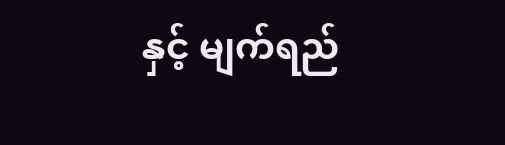နှင့် မျက်ရည်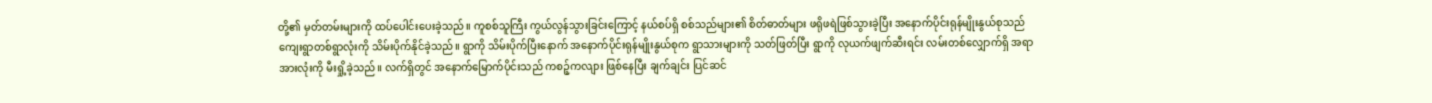တို့၏ မှတ်တမ်းများကို ထပ်ပေါင်းပေးခဲ့သည်။ ကူစစ်သူကြီး ကွယ်လွန်သွားခြင်းကြောင့် နယ်စပ်ရှိ စစ်သည်များ၏ စိတ်ဓာတ်များ ဖရိုဖရဲဖြစ်သွားခဲ့ပြီး အနောက်ပိုင်းရုန်မျိုးနွယ်စုသည် ကျေးရွာတစ်ရွာလုံးကို သိမ်းပိုက်နိုင်ခဲ့သည်။ ရွာကို သိမ်းပိုက်ပြီးနောက် အနောက်ပိုင်းရုန်မျိုးနွယ်စုက ရွာသားများကို သတ်ဖြတ်ပြီး ရွာကို လုယက်ဖျက်ဆီးရင်း လမ်းတစ်လျှောက်ရှိ အရာအားလုံးကို မီးရှို့ခဲ့သည်။ လက်ရှိတွင် အနောက်မြောက်ပိုင်းသည် ကစဉ့်ကလျား ဖြစ်နေပြီး ချက်ချင်း ပြင်ဆင်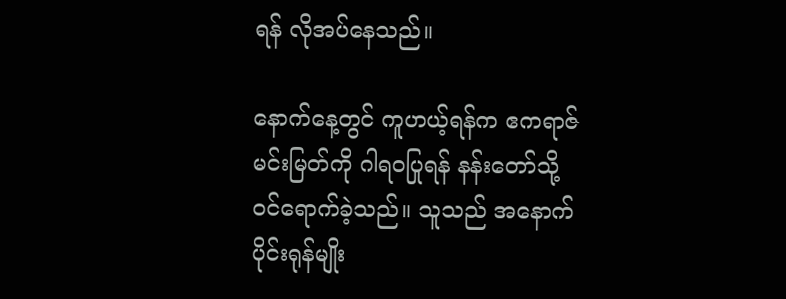ရန် လိုအပ်နေသည်။

နောက်နေ့တွင် ကူဟယ့်ရန်က ဧကရာဇ်မင်းမြတ်ကို ဂါရဝပြုရန် နန်းတော်သို့ ဝင်ရောက်ခဲ့သည်။ သူသည် အနောက်ပိုင်းရုန်မျိုး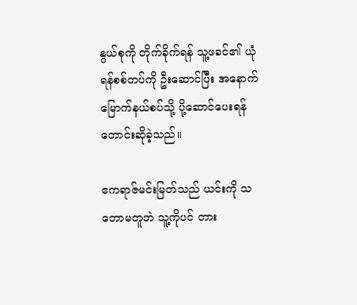နွယ်စုကို တိုက်ခိုက်ရန် သူ့ဖခင်၏ ယုံရန်စစ်တပ်ကို ဦးဆောင်ပြီး အနောက်မြောက်နယ်စပ်သို့ ပို့ဆောင်ပေးရန် တောင်းဆိုခဲ့သည်။

ဧကရာဇ်မင်းမြတ်သည် ယင်းကို သဘောမတူဘဲ သူ့ကိုပင် တား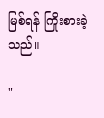မြစ်ရန် ကြိုးစားခဲ့သည်။

"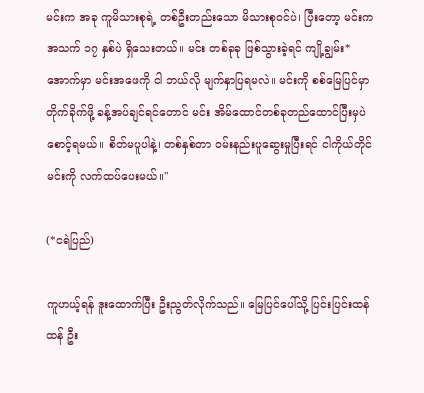မင်းက အခု ကူမိသားစုရဲ့ တစ်ဦးတည်းသော မိသားစုဝင်ပဲ၊ ပြီးတော့ မင်းက အသက် ၁၇ နှစ်ပဲ ရှိသေးတယ်။ မင်း တစ်ခုခု ဖြစ်သွားခဲ့ရင် ကျို့ချွမ်း*အောက်မှာ မင်းအဖေကို ငါ ဘယ်လို မျက်နှာပြရမလဲ။ မင်းကို စစ်မြေပြင်မှာ တိုက်ခိုက်ဖို့ ခန့်အပ်ချင်ရင်တောင် မင်း အိမ်ထောင်တစ်ခုတည်ထောင်ပြီးမှပဲ စောင့်ရမယ်။ စိတ်မပူပါနဲ့၊ တစ်နှစ်တာ ဝမ်းနည်းပူဆွေးမှုပြီးရင် ငါကိုယ်တိုင် မင်းကို လက်ထပ်ပေးမယ်။"

(*ငရဲပြည်)

ကူဟယ့်ရန် ဒူးထောက်ပြီး ဦးညွတ်လိုက်သည်။ မြေပြင်ပေါ်သို့ ပြင်းပြင်းထန်ထန် ဦး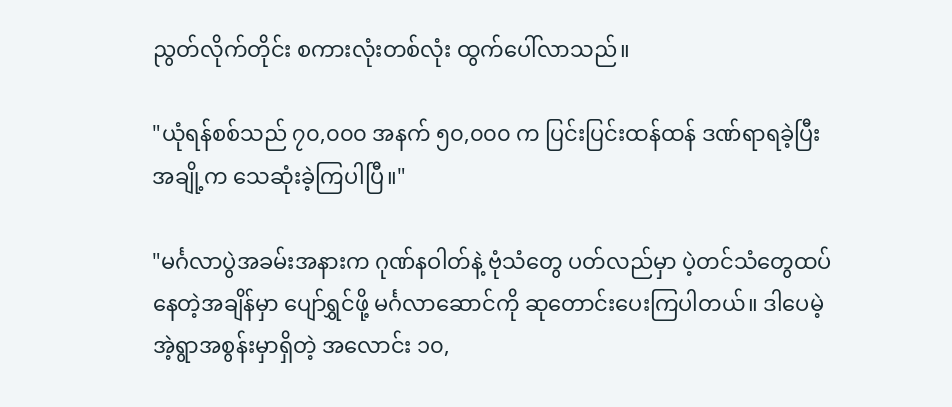ညွတ်လိုက်တိုင်း စကားလုံးတစ်လုံး ထွက်ပေါ်လာသည်။

"ယုံရန်စစ်သည် ၇၀,၀၀၀ အနက် ၅၀,၀၀၀ က ပြင်းပြင်းထန်ထန် ဒဏ်ရာရခဲ့ပြီး အချို့က သေဆုံးခဲ့ကြပါပြီ။"

"မင်္ဂလာပွဲအခမ်းအနားက ဂုဏ်နဝါတ်နဲ့ ဗုံသံတွေ ပတ်လည်မှာ ပဲ့တင်သံတွေထပ်နေတဲ့အချိန်မှာ ပျော်ရွှင်ဖို့ မင်္ဂလာဆောင်ကို ဆုတောင်းပေးကြပါတယ်။ ဒါပေမဲ့ အဲ့ရွာအစွန်းမှာရှိတဲ့ အလောင်း ၁၀,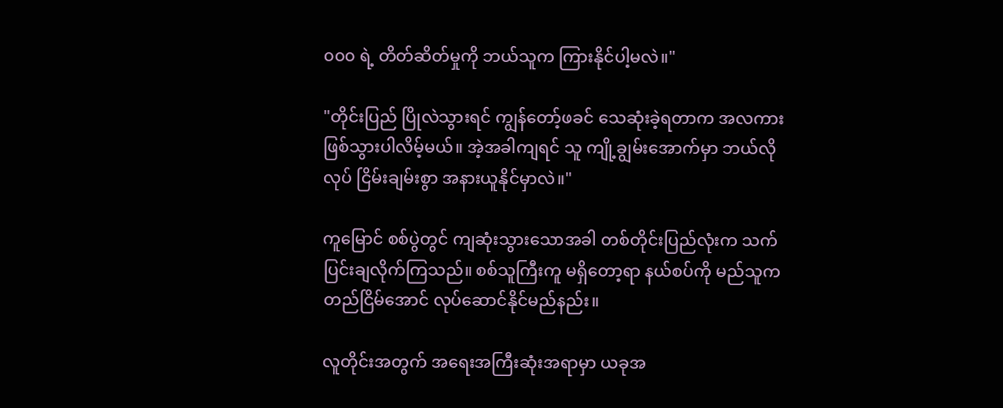၀၀၀ ရဲ့ တိတ်ဆိတ်မှုကို ဘယ်သူက ကြားနိုင်ပါ့မလဲ။"

"တိုင်းပြည် ပြိုလဲသွားရင် ကျွန်တော့်ဖခင် သေဆုံးခဲ့ရတာက အလကားဖြစ်သွားပါလိမ့်မယ်။ အဲ့အခါကျရင် သူ ကျို့ချွမ်းအောက်မှာ ဘယ်လိုလုပ် ငြိမ်းချမ်းစွာ အနားယူနိုင်မှာလဲ။"

ကူမြောင် စစ်ပွဲတွင် ကျဆုံးသွားသောအခါ တစ်တိုင်းပြည်လုံးက သက်ပြင်းချလိုက်ကြသည်။ စစ်သူကြီးကူ မရှိတော့ရာ နယ်စပ်ကို မည်သူက တည်ငြိမ်အောင် လုပ်ဆောင်နိုင်မည်နည်း။

လူတိုင်းအတွက် အရေးအကြီးဆုံးအရာမှာ ယခုအ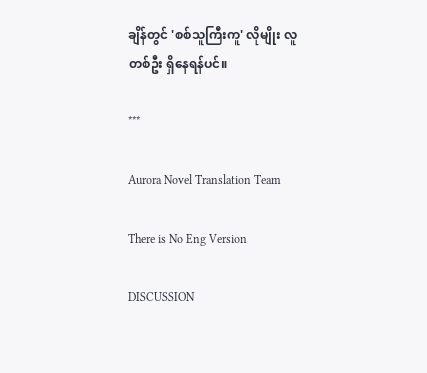ချိန်တွင် 'စစ်သူကြီးကူ' လိုမျိုး လူတစ်ဦး ရှိနေရန်ပင်။

***

Aurora Novel Translation Team

There is No Eng Version

DISCUSSION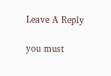Leave A Reply

you must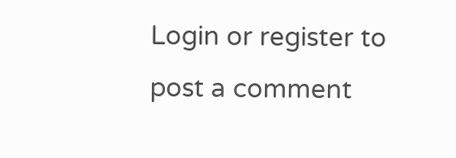Login or register to post a comment